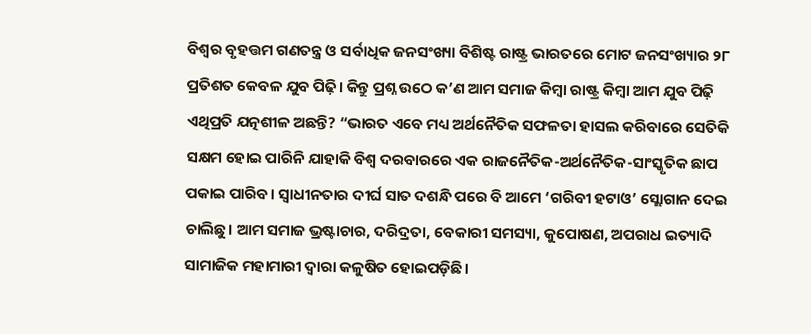ବିଶ୍ୱର ବୃହତ୍ତମ ଗଣତନ୍ତ୍ର ଓ ସର୍ବାଧିକ ଜନସଂଖ୍ୟା ବିଶିଷ୍ଟ ରାଷ୍ଟ୍ର ଭାରତରେ ମୋଟ ଜନସଂଖ୍ୟାର ୨୮ ପ୍ରତିଶତ କେବଳ ଯୁବ ପିଢ଼ି। କିନ୍ତୁ ପ୍ରଶ୍ନ ଉଠେ କ’ଣ ଆମ ସମାଜ କିମ୍ୱା ରାଷ୍ଟ୍ର କିମ୍ୱା ଆମ ଯୁବ ପିଢ଼ି ଏଥିପ୍ରତି ଯତ୍ନଶୀଳ ଅଛନ୍ତି? “ଭାରତ ଏବେ ମଧ୍ୟ ଅର୍ଥନୈତିକ ସଫଳତା ହାସଲ କରିବାରେ ସେତିକି ସକ୍ଷମ ହୋଇ ପାରିନି ଯାହାକି ବିଶ୍ୱ ଦରବାରରେ ଏକ ରାଜନୈତିକ-ଅର୍ଥନୈତିକ-ସାଂସ୍କୃତିକ ଛାପ ପକାଇ ପାରିବ। ସ୍ୱାଧୀନତାର ଦୀର୍ଘ ସାତ ଦଶନ୍ଧି ପରେ ବି ଆମେ ‘ଗରିବୀ ହଟାଓ’ ସ୍ଲୋଗାନ ଦେଇ ଚାଲିଛୁ। ଆମ ସମାଜ ଭ୍ରଷ୍ଟାଚାର, ଦରିଦ୍ରତା, ବେକାରୀ ସମସ୍ୟା, କୁପୋଷଣ, ଅପରାଧ ଇତ୍ୟାଦି ସାମାଜିକ ମହାମାରୀ ଦ୍ୱାରା କଳୁଷିତ ହୋଇପଡ଼ିଛି।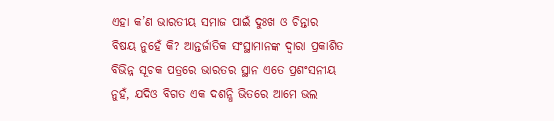ଏହା କ’ଣ ଭାରତୀୟ ସମାଜ ପାଇଁ ଦୁଃଖ ଓ ଚିନ୍ତାର ବିଷୟ ନୁହେଁ କି? ଆନ୍ତର୍ଜାତିକ ସଂସ୍ଥାମାନଙ୍କ ଦ୍ୱାରା ପ୍ରକାଶିତ ବିଭିନ୍ନ ସୂଚକ ପତ୍ରରେ ଭାରତର ସ୍ଥାନ ଏତେ ପ୍ରଶଂସନୀୟ ନୁହଁ, ଯଦିଓ ବିଗତ ଏକ ଦଶନ୍ଧି ଭିତରେ ଆମେ ଭଲ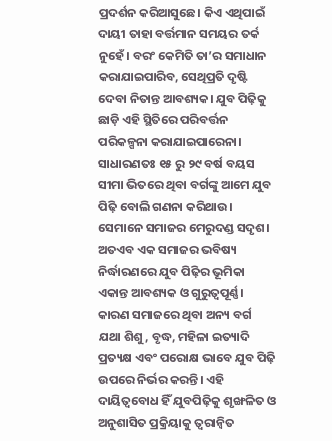ପ୍ରଦର୍ଶନ କରିଆସୁଛେ। କିଏ ଏଥିପାଇଁ ଦାୟୀ ତାହା ବର୍ତ୍ତମାନ ସମୟର ତର୍କ ନୁହେଁ। ବରଂ କେମିତି ତା’ର ସମାଧାନ କରାଯାଇପାରିବ, ସେଥିପ୍ରତି ଦୃଷ୍ଟି ଦେବା ନିତାନ୍ତ ଆବଶ୍ୟକ। ଯୁବ ପିଢ଼ିକୁ ଛାଡ଼ି ଏହି ସ୍ଥିତିରେ ପରିବର୍ତ୍ତନ ପରିକଳ୍ପନା କରାଯାଇପାରେନା।
ସାଧାରଣତଃ ୧୫ ରୁ ୨୯ ବର୍ଷ ବୟସ ସୀମା ଭିତରେ ଥିବା ବର୍ଗଙ୍କୁ ଆମେ ଯୁବ ପିଢ଼ି ବୋଲି ଗଣନା କରିଥାଉ। ସେମାନେ ସମାଜର ମେରୁଦଣ୍ଡ ସଦୃଶ। ଅତଏବ ଏକ ସମାଜର ଭବିଷ୍ୟ ନିର୍ଦ୍ଧାରଣରେ ଯୁବ ପିଢ଼ିର ଭୂମିକା ଏକାନ୍ତ ଆବଶ୍ୟକ ଓ ଗୁରୁତ୍ୱପୂର୍ଣ୍ଣ। କାରଣ ସମାଜରେ ଥିବା ଅନ୍ୟ ବର୍ଗ ଯଥା ଶିଶୁ, ବୃଦ୍ଧ, ମହିଳା ଇତ୍ୟାଦି ପ୍ରତ୍ୟକ୍ଷ ଏବଂ ପରୋକ୍ଷ ଭାବେ ଯୁବ ପିଢ଼ି ଉପରେ ନିର୍ଭର କରନ୍ତି। ଏହି ଦାୟିତ୍ୱବୋଧ ହିଁ ଯୁବପିଢ଼ିକୁ ଶୃଙ୍ଖଳିତ ଓ ଅନୁଶାସିତ ପ୍ରକ୍ରିୟାକୁ ତ୍ୱରାନ୍ୱିତ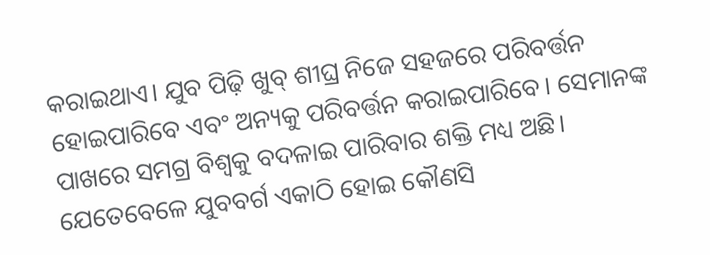କରାଇଥାଏ। ଯୁବ ପିଢ଼ି ଖୁବ୍ ଶୀଘ୍ର ନିଜେ ସହଜରେ ପରିବର୍ତ୍ତନ ହୋଇପାରିବେ ଏବଂ ଅନ୍ୟକୁ ପରିବର୍ତ୍ତନ କରାଇପାରିବେ। ସେମାନଙ୍କ ପାଖରେ ସମଗ୍ର ବିଶ୍ୱକୁ ବଦଳାଇ ପାରିବାର ଶକ୍ତି ମଧ୍ୟ ଅଛି। ଯେତେବେଳେ ଯୁବବର୍ଗ ଏକାଠି ହୋଇ କୌଣସି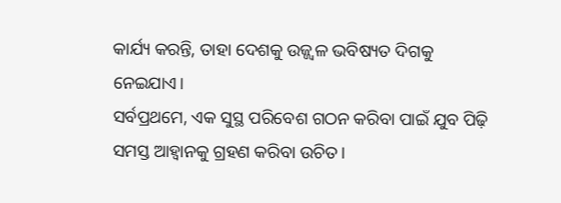କାର୍ଯ୍ୟ କରନ୍ତି, ତାହା ଦେଶକୁ ଉଜ୍ଜ୍ୱଳ ଭବିଷ୍ୟତ ଦିଗକୁ ନେଇଯାଏ।
ସର୍ବପ୍ରଥମେ, ଏକ ସୁସ୍ଥ ପରିବେଶ ଗଠନ କରିବା ପାଇଁ ଯୁବ ପିଢ଼ି ସମସ୍ତ ଆହ୍ୱାନକୁ ଗ୍ରହଣ କରିବା ଉଚିତ।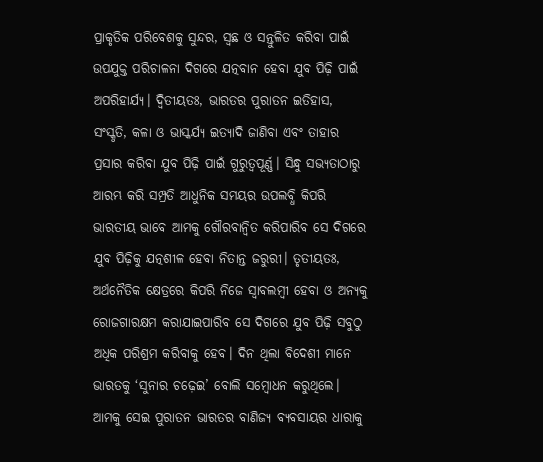ପ୍ରାକୃତିକ ପରିବେଶକୁ ସୁନ୍ଦର, ସ୍ୱଛ ଓ ସନ୍ତୁଳିତ କରିବା ପାଇଁ ଉପଯୁକ୍ତ ପରିଚାଳନା ଦିଗରେ ଯତ୍ନବାନ ହେବା ଯୁବ ପିଢ଼ି ପାଇଁ ଅପରିହାର୍ଯ୍ୟ। ଦ୍ୱିତୀୟତଃ, ଭାରତର ପୁରାତନ ଇତିହାସ, ସଂସ୍କୃତି, କଳା ଓ ଭାସ୍କର୍ଯ୍ୟ ଇତ୍ୟାଦି ଜାଣିବା ଏବଂ ତାହାର ପ୍ରସାର କରିବା ଯୁବ ପିଢ଼ି ପାଇଁ ଗୁରୁତ୍ୱପୂର୍ଣ୍ଣ। ସିନ୍ଧୁ ସଭ୍ୟତାଠାରୁ ଆରମ୍ଭ କରି ସମ୍ପ୍ରତି ଆଧୁନିକ ସମୟର ଉପଲବ୍ଧି କିପରି ଭାରତୀୟ ଭାବେ ଆମକୁ ଗୌରବାନ୍ୱିତ କରିପାରିବ ସେ ଦିଗରେ ଯୁବ ପିଢ଼ିକୁ ଯତ୍ନଶୀଳ ହେବା ନିତାନ୍ତ ଜରୁରୀ। ତୃତୀୟତଃ, ଅର୍ଥନୈତିକ କ୍ଷେତ୍ରରେ କିପରି ନିଜେ ସ୍ୱାବଲମ୍ୱୀ ହେବା ଓ ଅନ୍ୟକୁ ରୋଜଗାରକ୍ଷମ କରାଯାଇପାରିବ ସେ ଦିଗରେ ଯୁବ ପିଢ଼ି ସବୁଠୁ ଅଧିକ ପରିଶ୍ରମ କରିବାକୁ ହେବ। ଦିନ ଥିଲା ବିଦେଶୀ ମାନେ ଭାରତକୁ ‘ସୁନାର ଚଢ଼େଇ’ ବୋଲି ସମ୍ୱୋଧନ କରୁଥିଲେ। ଆମକୁ ସେଇ ପୁରାତନ ଭାରତର ବାଣିଜ୍ୟ ବ୍ୟବସାୟର ଧାରାକୁ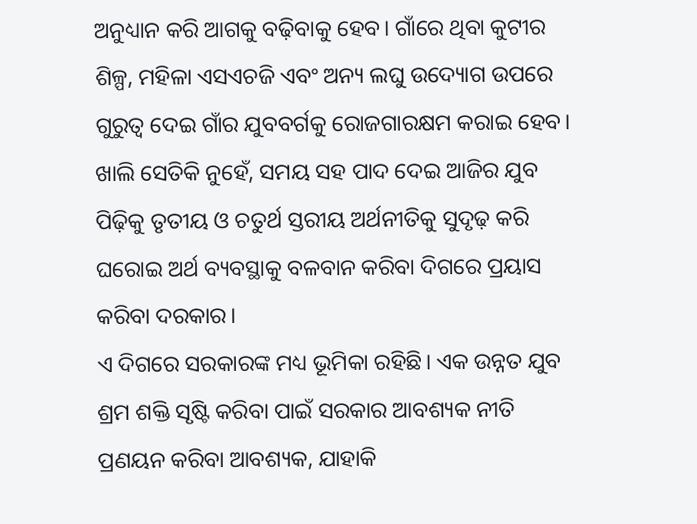ଅନୁଧ୍ୟାନ କରି ଆଗକୁ ବଢ଼ିବାକୁ ହେବ। ଗାଁରେ ଥିବା କୁଟୀର ଶିଳ୍ପ, ମହିଳା ଏସଏଚଜି ଏବଂ ଅନ୍ୟ ଲଘୁ ଉଦ୍ୟୋଗ ଉପରେ ଗୁରୁତ୍ୱ ଦେଇ ଗାଁର ଯୁବବର୍ଗକୁ ରୋଜଗାରକ୍ଷମ କରାଇ ହେବ। ଖାଲି ସେତିକି ନୁହେଁ, ସମୟ ସହ ପାଦ ଦେଇ ଆଜିର ଯୁବ ପିଢ଼ିକୁ ତୃତୀୟ ଓ ଚତୁର୍ଥ ସ୍ତରୀୟ ଅର୍ଥନୀତିକୁ ସୁଦୃଢ଼ କରି ଘରୋଇ ଅର୍ଥ ବ୍ୟବସ୍ଥାକୁ ବଳବାନ କରିବା ଦିଗରେ ପ୍ରୟାସ କରିବା ଦରକାର।
ଏ ଦିଗରେ ସରକାରଙ୍କ ମଧ୍ୟ ଭୂମିକା ରହିଛି। ଏକ ଉନ୍ନତ ଯୁବ ଶ୍ରମ ଶକ୍ତି ସୃଷ୍ଟି କରିବା ପାଇଁ ସରକାର ଆବଶ୍ୟକ ନୀତି ପ୍ରଣୟନ କରିବା ଆବଶ୍ୟକ, ଯାହାକି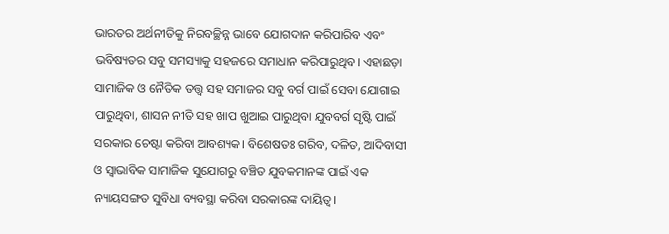ଭାରତର ଅର୍ଥନୀତିକୁ ନିରବଚ୍ଛିନ୍ନ ଭାବେ ଯୋଗଦାନ କରିପାରିବ ଏବଂ ଭବିଷ୍ୟତର ସବୁ ସମସ୍ୟାକୁ ସହଜରେ ସମାଧାନ କରିପାରୁଥିବ। ଏହାଛଡ଼ା ସାମାଜିକ ଓ ନୈତିକ ତତ୍ତ୍ୱ ସହ ସମାଜର ସବୁ ବର୍ଗ ପାଇଁ ସେବା ଯୋଗାଇ ପାରୁଥିବା, ଶାସନ ନୀତି ସହ ଖାପ ଖୁଆଇ ପାରୁଥିବା ଯୁବବର୍ଗ ସୃଷ୍ଟି ପାଇଁ ସରକାର ଚେଷ୍ଟା କରିବା ଆବଶ୍ୟକ। ବିଶେଷତଃ ଗରିବ, ଦଳିତ, ଆଦିବାସୀ ଓ ସ୍ୱାଭାବିକ ସାମାଜିକ ସୁଯୋଗରୁ ବଞ୍ଚିତ ଯୁବକମାନଙ୍କ ପାଇଁ ଏକ ନ୍ୟାୟସଙ୍ଗତ ସୁବିଧା ବ୍ୟବସ୍ଥା କରିବା ସରକାରଙ୍କ ଦାୟିତ୍ୱ।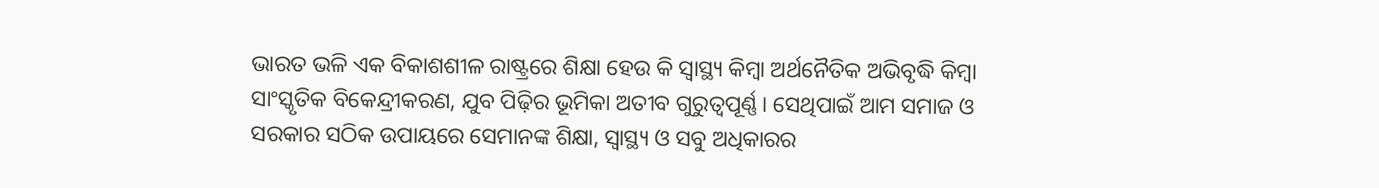ଭାରତ ଭଳି ଏକ ବିକାଶଶୀଳ ରାଷ୍ଟ୍ରରେ ଶିକ୍ଷା ହେଉ କି ସ୍ୱାସ୍ଥ୍ୟ କିମ୍ୱା ଅର୍ଥନୈତିକ ଅଭିବୃଦ୍ଧି କିମ୍ୱା ସାଂସ୍କୃତିକ ବିକେନ୍ଦ୍ରୀକରଣ, ଯୁବ ପିଢ଼ିର ଭୂମିକା ଅତୀବ ଗୁରୁତ୍ୱପୂର୍ଣ୍ଣ। ସେଥିପାଇଁ ଆମ ସମାଜ ଓ ସରକାର ସଠିକ ଉପାୟରେ ସେମାନଙ୍କ ଶିକ୍ଷା, ସ୍ୱାସ୍ଥ୍ୟ ଓ ସବୁ ଅଧିକାରର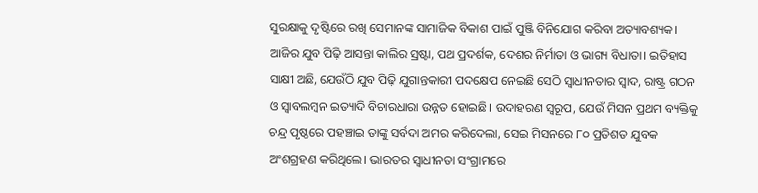ସୁରକ୍ଷାକୁ ଦୃଷ୍ଟିରେ ରଖି ସେମାନଙ୍କ ସାମାଜିକ ବିକାଶ ପାଇଁ ପୁଞ୍ଜି ବିନିଯୋଗ କରିବା ଅତ୍ୟାବଶ୍ୟକ। ଆଜିର ଯୁବ ପିଢ଼ି ଆସନ୍ତା କାଲିର ସ୍ରଷ୍ଟା, ପଥ ପ୍ରଦର୍ଶକ, ଦେଶର ନିର୍ମାତା ଓ ଭାଗ୍ୟ ବିଧାତା। ଇତିହାସ ସାକ୍ଷୀ ଅଛି, ଯେଉଁଠି ଯୁବ ପିଢ଼ି ଯୁଗାନ୍ତକାରୀ ପଦକ୍ଷେପ ନେଇଛି ସେଠି ସ୍ୱାଧୀନତାର ସ୍ୱାଦ, ରାଷ୍ଟ୍ର ଗଠନ ଓ ସ୍ୱାବଲମ୍ୱନ ଇତ୍ୟାଦି ବିଚାରଧାରା ଉନ୍ନତ ହୋଇଛି। ଉଦାହରଣ ସ୍ୱରୂପ, ଯେଉଁ ମିସନ ପ୍ରଥମ ବ୍ୟକ୍ତିକୁ ଚନ୍ଦ୍ର ପୃଷ୍ଠରେ ପହଞ୍ଚାଇ ତାଙ୍କୁ ସର୍ବଦା ଅମର କରିଦେଲା, ସେଇ ମିସନରେ ୮୦ ପ୍ରତିଶତ ଯୁବକ ଅଂଶଗ୍ରହଣ କରିଥିଲେ। ଭାରତର ସ୍ୱାଧୀନତା ସଂଗ୍ରାମରେ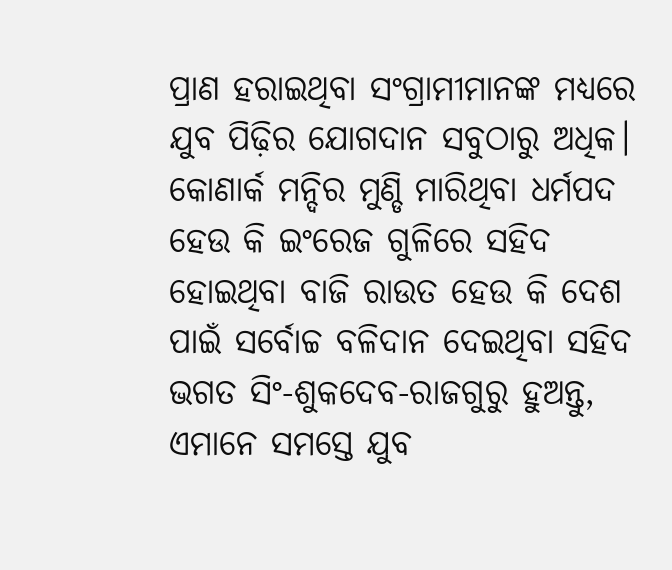ପ୍ରାଣ ହରାଇଥିବା ସଂଗ୍ରାମୀମାନଙ୍କ ମଧ୍ୟରେ ଯୁବ ପିଢ଼ିର ଯୋଗଦାନ ସବୁଠାରୁ ଅଧିକ। କୋଣାର୍କ ମନ୍ଦିର ମୁଣ୍ଡି ମାରିଥିବା ଧର୍ମପଦ ହେଉ କି ଇଂରେଜ ଗୁଳିରେ ସହିଦ ହୋଇଥିବା ବାଜି ରାଉତ ହେଉ କି ଦେଶ ପାଇଁ ସର୍ବୋଚ୍ଚ ବଳିଦାନ ଦେଇଥିବା ସହିଦ ଭଗତ ସିଂ-ଶୁକଦେବ-ରାଜଗୁରୁ ହୁଅନ୍ତୁ, ଏମାନେ ସମସ୍ତେ ଯୁବ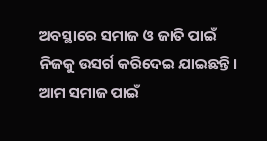ଅବସ୍ଥାରେ ସମାଜ ଓ ଜାତି ପାଇଁ ନିଜକୁ ଉସର୍ଗ କରିଦେଇ ଯାଇଛନ୍ତି। ଆମ ସମାଜ ପାଇଁ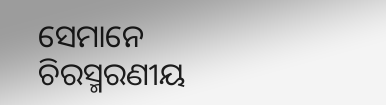ସେମାନେ ଚିରସ୍ମରଣୀୟ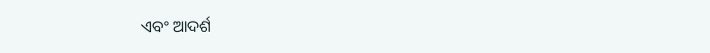ଏବଂ ଆଦର୍ଶ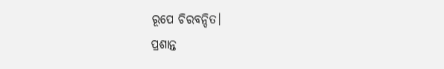ରୂପେ ଚିରବନ୍ଦିତ।
ପ୍ରଶାନ୍ତ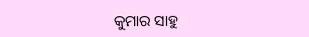କୁମାର ସାହୁ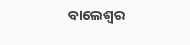ବାଲେଶ୍ୱର